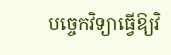បច្ចេកវិទ្យាធ្វើឱ្យវិ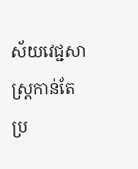ស័យវេជ្ជសាស្ត្រកាន់តែប្រ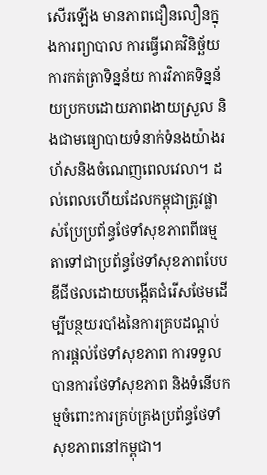សើរឡើង មានភាពជឿនលឿនក្នុងការព្យាបាល ការធ្វើរោគវិនិច្ឆ័យ ការកត់ត្រាទិន្នន័យ ការវិភាគទិន្នន័យប្រកបដោយភាពងាយស្រួល និងជាមធ្យោបាយទំនាក់ទំនងយ៉ាងរហ័សនិងចំណេញពេលវេលា។ ដល់ពេលហើយដែលកម្ពុជាត្រូវផ្លាស់ប្រែប្រព័ន្ធថែទាំសុខភាពពីធម្មតាទៅជាប្រព័ន្ធថែទាំសុខភាពបែបឌីជីថលដោយបង្កើតជំរើសថែមដើម្បីបន្ថយរបាំងនៃការគ្របដណ្តប់ការផ្តល់ថែទាំសុខភាព ការទទួលបានការថែទាំសុខភាព និងទំនើបកម្មចំពោះការគ្រប់គ្រងប្រព័ន្ធថែទាំសុខភាពនៅកម្ពុជា។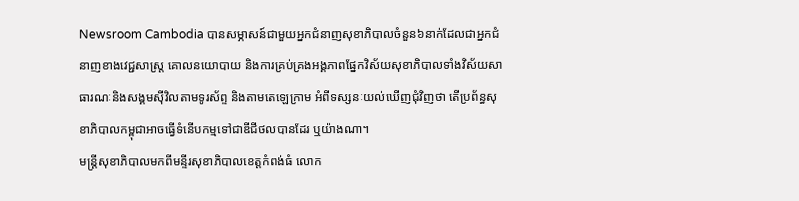Newsroom Cambodia បានសម្ភាសន៍ជាមួយអ្នកជំនាញសុខាភិបាលចំនួន៦នាក់ដែលជាអ្នកជំនាញខាងវេជ្ជសាស្រ្ត គោលនយោបាយ និងការគ្រប់គ្រងអង្គភាពផ្នែកវិស័យសុខាភិបាលទាំងវិស័យសាធារណៈនិងសង្គមស៊ីវិលតាមទូរស័ព្ទ និងតាមតេឡេក្រាម អំពីទស្សនៈយល់ឃើញជុំវិញថា តើប្រព័ន្ធសុខាភិបាលកម្ពុជាអាចធ្វើទំនើបកម្មទៅជាឌីជីថលបានដែរ ឬយ៉ាងណា។
មន្ត្រីសុខាភិបាលមកពីមន្ទីរសុខាភិបាលខេត្តកំពង់ធំ លោក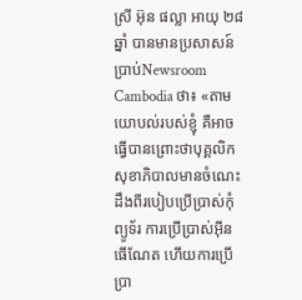ស្រី អ៊ុន ផល្លា អាយុ ២៨ឆ្នាំ បានមានប្រសាសន៍ប្រាប់Newsroom Cambodia ថា៖ «តាមយោបល់របស់ខ្ញុំ គឺអាចធ្វើបានព្រោះថាបុគ្គលិកសុខាភិបាលមានចំណេះដឹងពីរបៀបប្រើប្រាស់កុំព្យូទ័រ ការប្រើប្រាស់អ៊ីនធើណែត ហើយការប្រើប្រា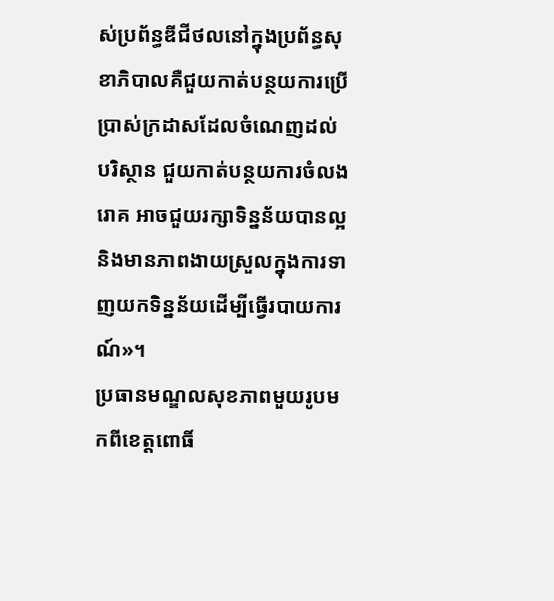ស់ប្រព័ន្ធឌីជីថលនៅក្នុងប្រព័ន្ធសុខាភិបាលគឺជួយកាត់បន្ថយការប្រើប្រាស់ក្រដាសដែលចំណេញដល់បរិស្ថាន ជួយកាត់បន្ថយការចំលងរោគ អាចជួយរក្សាទិន្នន័យបានល្អ និងមានភាពងាយស្រួលក្នុងការទាញយកទិន្នន័យដើម្បីធ្វើរបាយការណ៍»។
ប្រធានមណ្ឌលសុខភាពមួយរូបមកពីខេត្តពោធិ៍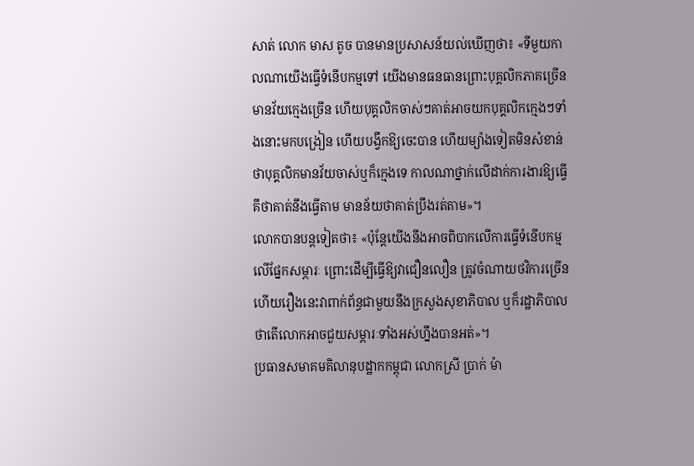សាត់ លោក មាស តូច បានមានប្រសាសន៍យល់ឃើញថា៖ «ទីមួយកាលណាយើងធ្វើទំនើបកម្មទៅ យើងមានធនធានព្រោះបុគ្គលិកភាគច្រើនមានវ័យក្មេងច្រើន ហើយបុគ្គលិកចាស់ៗគាត់អាចយកបុគ្គលិកក្មេងៗទាំងនោះមកបង្រៀន ហើយបង្វឹកឱ្យចេះបាន ហើយម្យ៉ាងទៀតមិនសំខាន់ថាបុគ្គលិកមានវ័យចាស់ឬក៏ក្មេងទេ កាលណាថ្នាក់លើដាក់ការងារឱ្យធ្វើគឹថាគាត់នឹងធ្វើតាម មានន័យថាគាត់ប្រឹងរត់តាម»។
លោកបានបន្តទៀតថា៖ «ប៉ុន្តែយើងនឹងអាចពិបាកលើការធ្វើទំនើបកម្មលើផ្នែកសម្ភារៈ ព្រោះដើម្បីធ្វើឱ្យវាជឿនលឿន ត្រូវចំណាយថវិការច្រើន ហើយរឿងនេះវាពាក់ព័ន្ធជាមួយនឹងក្រសួងសុខាភិបាល ឬក៏រដ្ឋាភិបាលថាតើលោកអាចជួយសម្ភារៈទាំងអស់ហ្នឹងបានអត់»។
ប្រធានសមាគមគិលានុបដ្ឋាកកម្ពុជា លោកស្រី ប្រាក់ ម៉ា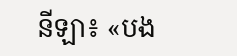នីឡា៖ «បង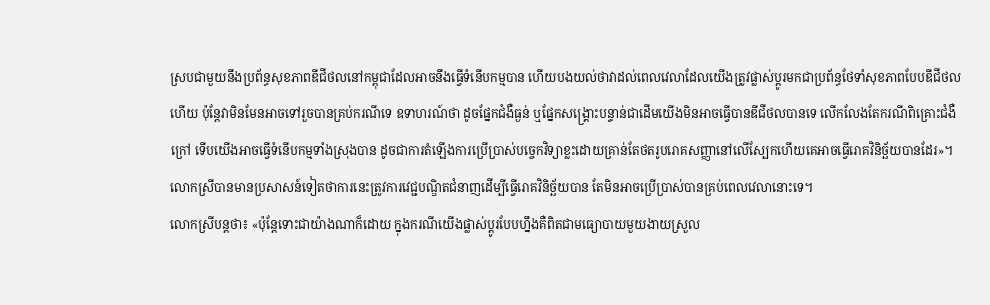ស្របជាមួយនឹងប្រព័ន្ធសុខភាពឌីជីថលនៅកម្ពុជាដែលអាចនឹងធ្វើទំនើបកម្មបាន ហើយបងយល់ថាវាដល់ពេលវេលាដែលយើងត្រូវផ្លាស់ប្តូរមកជាប្រព័ន្ធថែទាំសុខភាពបែបឌីជីថលហើយ ប៉ុន្តែវាមិនមែនអាចទៅរួចបានគ្រប់ករណីទេ ឧទាហរណ៍ថា ដូចផ្នែកជំងឺធ្ងន់ ឬផ្នែកសង្គ្រោះបន្ទាន់ជាដើមយើងមិនអាចធ្វើបានឌីជីថលបានទេ លើកលែងតែករណីពិគ្រោះជំងឺក្រៅ ទើបយើងអាចធ្វើទំនើបកម្មទាំងស្រុងបាន ដូចជាការតំឡើងការប្រើប្រាស់បច្ចេកវិទ្យាខ្លះដោយគ្រាន់តែថតរូបរោគសញ្ញានៅលើស្បែកហើយគេអាចធ្វើរោគវិនិច្ឆ័យបានដែរ»។
លោកស្រីបានមានប្រសាសន៍ទៀតថាការនេះត្រូវការវេជ្ជបណ្ឌិតជំនាញដើម្បីធ្វើរោគវិនិច្ឆ័យបាន តែមិនអាចប្រើប្រាស់បានគ្រប់ពេលវេលានោះទេ។
លោកស្រីបន្តថា៖ «ប៉ុន្តែទោះជាយ៉ាងណាក៏ដោយ ក្នុងករណីយើងផ្លាស់ប្តូរបែបហ្នឹងគឺពិតជាមធ្យោបាយមួយងាយស្រួល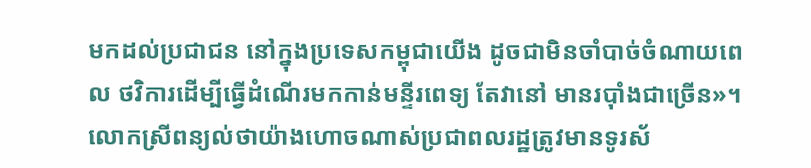មកដល់ប្រជាជន នៅក្នុងប្រទេសកម្ពុជាយើង ដូចជាមិនចាំបាច់ចំណាយពេល ថវិការដើម្បីធ្វើដំណើរមកកាន់មន្ទីរពេទ្យ តែវានៅ មានរប៉ាំងជាច្រើន»។
លោកស្រីពន្យល់ថាយ៉ាងហោចណាស់ប្រជាពលរដ្ឋត្រូវមានទូរស័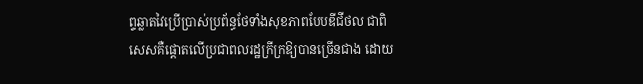ព្ទឆ្លាតវៃប្រើប្រាស់ប្រព័ន្ធថែទាំងសុខភាពបែបឌីជីថល ជាពិសេសគឺផ្តោតលើប្រជាពលរដ្ឋក្រីក្រឱ្យបានច្រើនជាង ដោយ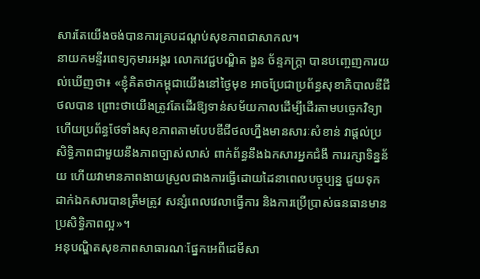សារតែយើងចង់បានការគ្របដណ្តប់សុខភាពជាសាកល។
នាយកមន្ទីរពេទ្យកុមារអង្គរ លោកវេជ្ជបណ្ឌិត ងួន ច័ន្ទភក្ត្រា បានបញ្ចេញការយល់ឃើញថា៖ «ខ្ញុំគិតថាកម្ពុជាយើងនៅថ្ងៃមុខ អាចប្រែជាប្រព័ន្ធសុខាភិបាលឌីជីថលបាន ព្រោះថាយើងត្រូវតែដើរឱ្យទាន់សម័យកាលដើម្បីដើរតាមបច្ចេកវិទ្យា ហើយប្រព័ន្ធថែទាំងសុខភាពតាមបែបឌីជីថលហ្នឹងមានសារៈសំខាន់ វាផ្តល់ប្រសិទ្ធិភាពជាមួយនឹងភាពច្បាស់លាស់ ពាក់ព័ន្ធនឹងឯកសារអ្នកជំងឹ ការរក្សាទិន្នន័យ ហើយវាមានភាពងាយស្រួលជាងការធ្វើដោយដៃនាពេលបច្ចុប្បន្ន ជួយទុកដាក់ឯកសារបានត្រឹមត្រូវ សន្សំពេលវេលាធ្វើការ និងការប្រើប្រាស់ធនធានមានប្រសិទ្ធិភាពល្អ»។
អនុបណ្ឌិតសុខភាពសាធារណៈផ្នែកអេពីដេមីសា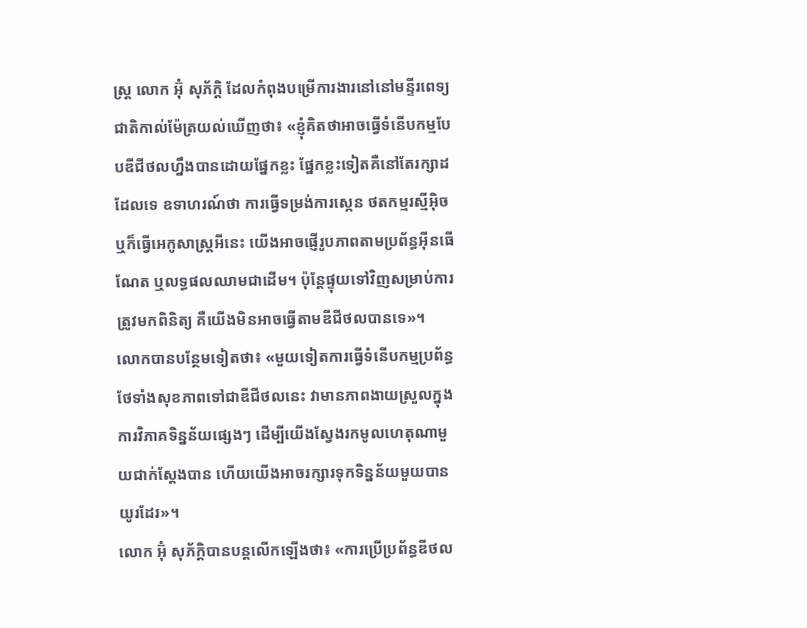ស្ត្រ លោក អ៊ុំ សុភ័ក្តិ ដែលកំពុងបម្រើការងារនៅនៅមន្ទីរពេទ្យជាតិកាល់ម៉ែត្រយល់ឃើញថា៖ «ខ្ញុំគិតថាអាចធ្វើទំនើបកម្មបែបឌីជីថលហ្នឹងបានដោយផ្នែកខ្លះ ផ្នែកខ្លះទៀតគឺនៅតែរក្សាដដែលទេ ឧទាហរណ៍ថា ការធ្វើទម្រង់ការស្កេន ថតកម្មរស្មីអ៊ិច ឬក៏ធ្វើអេកូសាស្ត្រអីនេះ យើងអាចផ្ញើរូបភាពតាមប្រព័ន្ធអ៊ីនធើណែត ឬលទ្ធផលឈាមជាដើម។ ប៉ុន្តែផ្ទុយទៅវិញសម្រាប់ការត្រូវមកពិនិត្យ គឺយើងមិនអាចធ្វើតាមឌីជីថលបានទេ»។
លោកបានបន្ថែមទៀតថា៖ «មួយទៀតការធ្វើទំនើបកម្មប្រព័ន្ធថែទាំងសុខភាពទៅជាឌីជីថលនេះ វាមានភាពងាយស្រួលក្នុងការវិភាគទិន្នន័យផ្សេងៗ ដើម្បីយើងស្វែងរកមូលហេតុណាមួយជាក់ស្តែងបាន ហើយយើងអាចរក្សារទុកទិន្នន័យមួយបានយូរដែរ»។
លោក អ៊ុំ សុភ័ក្តិបានបន្តលើកឡើងថា៖ «ការប្រើប្រព័ន្ធឌីថល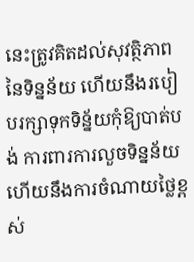នេះត្រូវគិតដល់សុវត្ថិភាពនៃទិន្នន័យ ហើយនឹងរបៀបរក្សាទុកទិន្ន័យកុំឱ្យបាត់បង់ ការពារការលួចទិន្នន័យ ហើយនឹងការចំណាយថ្លៃខ្ពស់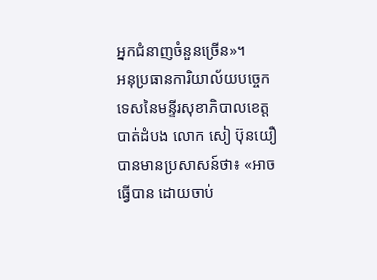អ្នកជំនាញចំនួនច្រើន»។
អនុប្រធានការិយាល័យបច្ចេកទេសនៃមន្ទីរសុខាភិបាលខេត្តបាត់ដំបង លោក សៀ ប៊ុនយឿ បានមានប្រសាសន៍ថា៖ «អាចធ្វើបាន ដោយចាប់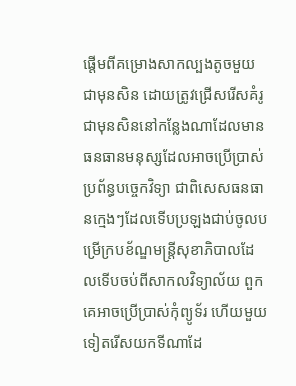ផ្តើមពីគម្រោងសាកល្បងតូចមួយជាមុនសិន ដោយត្រូវជ្រើសរើសគំរូជាមុនសិននៅកន្លែងណាដែលមានធនធានមនុស្សដែលអាចប្រើប្រាស់ប្រព័ន្ធបច្ចេកវិទ្យា ជាពិសេសធនធានក្មេងៗដែលទើបប្រឡងជាប់ចូលបម្រើក្របខ័ណ្ឌមន្ត្រីសុខាភិបាលដែលទើបចប់ពីសាកលវិទ្យាល័យ ពួកគេអាចប្រើប្រាស់កុំព្យូទ័រ ហើយមួយទៀតរើសយកទីណាដែ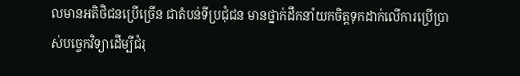លមានអតិថិជនប្រើច្រើន ជាតំបន់ទីប្រជុំជន មានថ្នាក់ដឹកនាំយកចិត្តទុកដាក់លើការប្រើប្រាស់បច្ចេកវិទ្យាដើម្បីជំរុ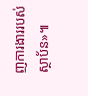ញការងាររបស់ស្ថាប័ន»៕